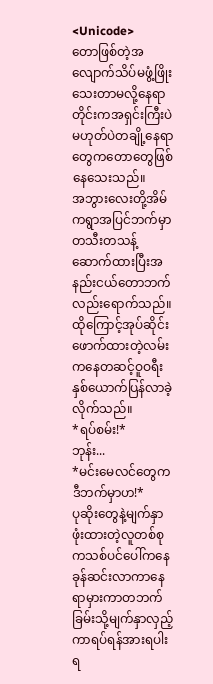<Unicode>
တောဖြစ်တဲ့အလျောက်သိပ်မဖွံ့ဖြိုးသေးတာမလို့နေရာတိုင်းကအရှင်းကြီးပဲမဟုတ်ပဲတချို့နေရာတွေကတောတွေဖြစ်နေသေးသည်။
အဘွားလေးတို့အိမ်ကရွာအပြင်ဘက်မှာတသီးတသန့်ဆောက်ထားပြီးအနည်းငယ်တောဘက်လည်းရောက်သည်။
ထိုကြောင့်အုပ်ဆိုင်းဖောက်ထားတဲ့လမ်းကနေတဆင့်ဝူဝရီးနှစ်ယောက်ပြန်လာခဲ့လိုက်သည်။
*ရပ်စမ်း!*
ဘုန်း...
*မင်းမေလင်တွေကဒီဘက်မှာဟ!*
ပုဆိုးတွေနဲ့မျက်နှာဖုံးထားတဲ့လူတစ်စုကသစ်ပင်ပေါ်ကနေခုန်ဆင်းလာကာနေရာမှားကာတဘက်ခြမ်းသို့မျက်နှာလှည့်ကာရပ်ရန်အားရပါးရ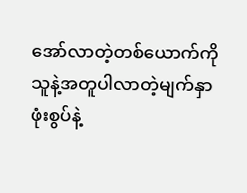အော်လာတဲ့တစ်ယောက်ကိုသူနဲ့အတူပါလာတဲ့မျက်နှာဖုံးစွပ်နဲ့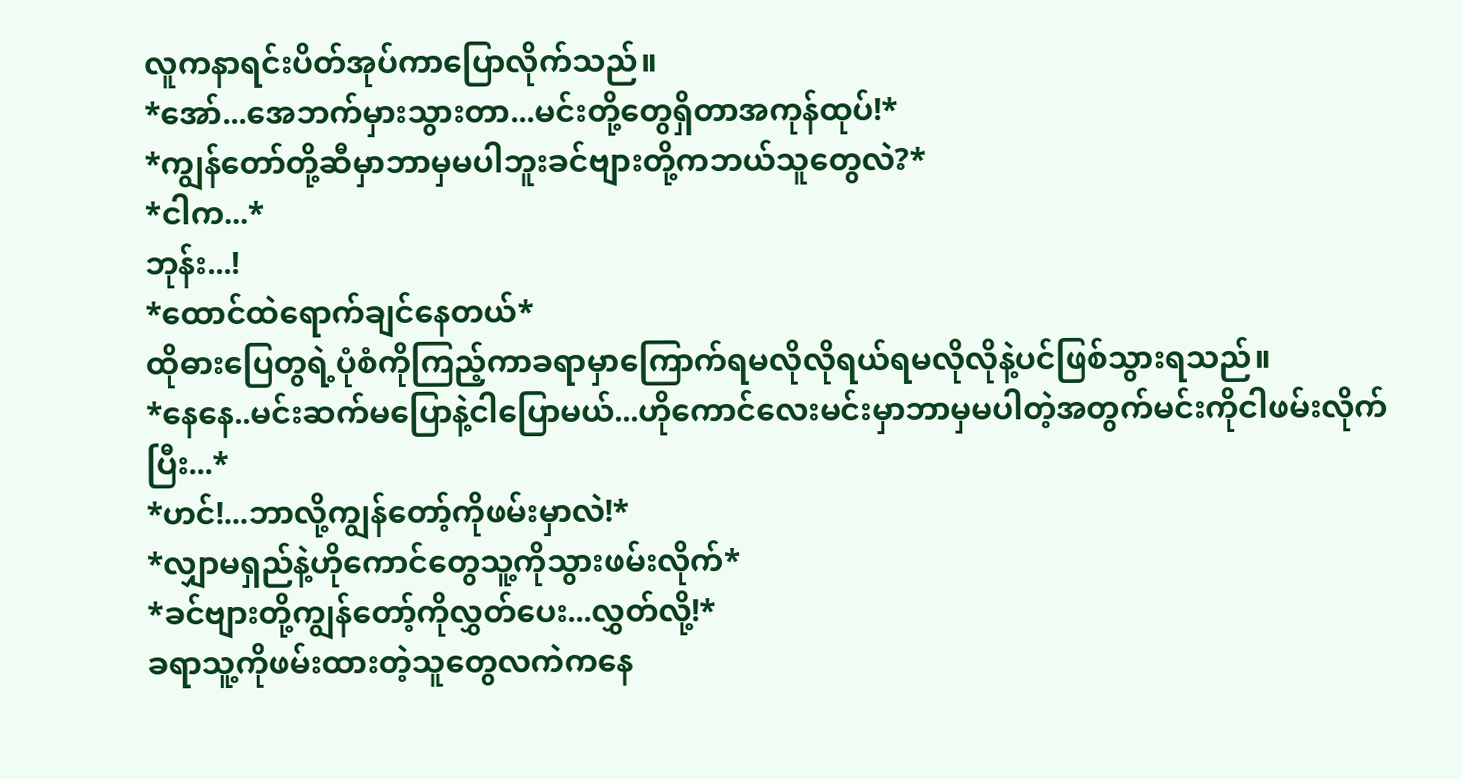လူကနာရင်းပိတ်အုပ်ကာပြောလိုက်သည်။
*အော်...အေဘက်မှားသွားတာ...မင်းတို့တွေရှိတာအကုန်ထုပ်!*
*ကျွန်တော်တို့ဆီမှာဘာမှမပါဘူးခင်ဗျားတို့ကဘယ်သူတွေလဲ?*
*ငါက...*
ဘုန်း...!
*ထောင်ထဲရောက်ချင်နေတယ်*
ထိုဓားပြေတွရဲ့ပုံစံကိုကြည့်ကာခရာမှာကြောက်ရမလိုလိုရယ်ရမလိုလိုနဲ့ပင်ဖြစ်သွားရသည်။
*နေနေ..မင်းဆက်မပြောနဲ့ငါပြောမယ်...ဟိုကောင်လေးမင်းမှာဘာမှမပါတဲ့အတွက်မင်းကိုငါဖမ်းလိုက်ပြီး...*
*ဟင်!...ဘာလို့ကျွန်တော့်ကိုဖမ်းမှာလဲ!*
*လျှာမရှည်နဲ့ဟိုကောင်တွေသူ့ကိုသွားဖမ်းလိုက်*
*ခင်ဗျားတို့ကျွန်တော့်ကိုလွှတ်ပေး...လွှတ်လို့!*
ခရာသူ့ကိုဖမ်းထားတဲ့သူတွေလကဲကနေ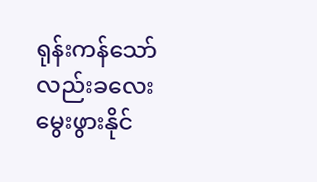ရုန်းကန်သော်လည်းခလေးမွေးဖွားနိုင်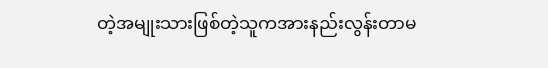တဲ့အမျုးသားဖြစ်တဲ့သူကအားနည်းလွန်းတာမ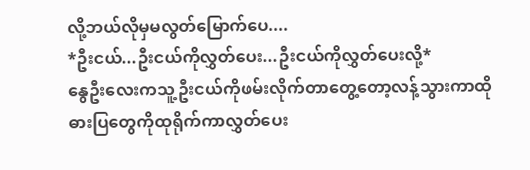လို့ဘယ်လိုမှမလွတ်မြောက်ပေ....
*ဦးငယ်...ဦးငယ်ကိုလွှတ်ပေး...ဦးငယ်ကိုလွှတ်ပေးလို့*
နွေဦးလေးကသူ့ဦးငယ်ကိုဖမ်းလိုက်တာတွေ့တော့လန့်သွားကာထိုဓားပြတွေကိုထုရိုက်ကာလွှတ်ပေး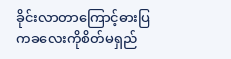ခိုင်းလာတာကြောင့်ဓားပြကခလေးကိုစိတ်မရှည်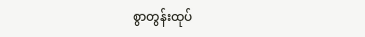စွာတွန်းထုပ်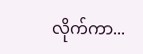လိုက်ကာ...